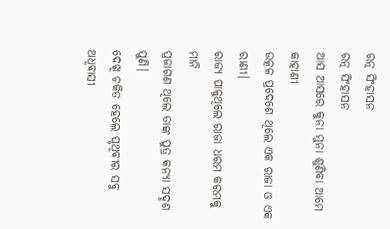ରତ୍ନ ସିଂହାସନ
ରତ୍ନ ସିଂହାସନ
ଆସ ଆସରେ କୁନା ମୁନା ଶୁଣିବା ଆମେ କାହାଣୀ
ଉତ୍କଳ ପ୍ରଦେଶେ ଥିଲେ ଏକ ରାଜା ଓ ଏକ ରାଣୀ।
ରାଜ୍ୟ ପାଳୁଥିଲେ ରାଜା ଧରମ କରମକୁ ମାନି
ପ୍ରଜାଗଣ ଥିଲେ ତାଙ୍କ ପୁତ୍ର କନ୍ୟା ସଦୃଶ ପୁଣି।
ଦେଖି ଚକିତ ହେଲେ ପୃଥିବୀର ସବୁ ଅଧିବାସୀ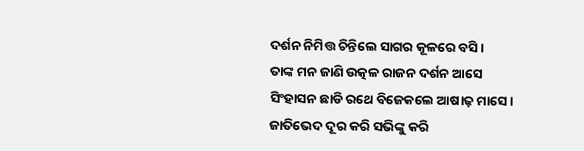ଦର୍ଶନ ନିମିତ୍ତ ଚିନ୍ତିଲେ ସାଗର କୂଳରେ ବସି।
ତାଙ୍କ ମନ ଜାଣି ଉତ୍କଳ ରାଜନ ଦର୍ଶନ ଆସେ
ସିଂହାସନ ଛାଡି ରଥେ ବିଜେକଲେ ଆଷାଢ଼ ମାସେ।
ଜାତିଭେଦ ଦୂର କରି ସଭିଙ୍କୁ କରି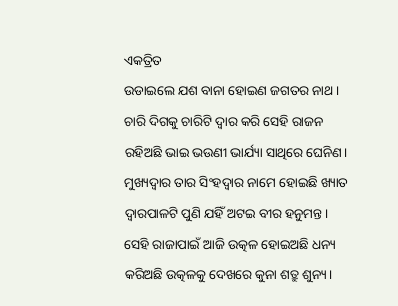ଏକତ୍ରିତ
ଉଡାଇଲେ ଯଶ ବାନା ହୋଇଣ ଜଗତର ନାଥ।
ଚାରି ଦିଗକୁ ଚାରିଟି ଦ୍ୱାର କରି ସେହି ରାଜନ
ରହିଅଛି ଭାଇ ଭଉଣୀ ଭାର୍ଯ୍ୟା ସାଥିରେ ଘେନିଣ।
ମୁଖ୍ୟଦ୍ୱାର ତାର ସିଂହଦ୍ୱାର ନାମେ ହୋଇଛି ଖ୍ୟାତ
ଦ୍ୱାରପାଳଟି ପୁଣି ଯହିଁ ଅଟଇ ବୀର ହନୁମନ୍ତ।
ସେହି ରାଜାପାଇଁ ଆଜି ଉତ୍କଳ ହୋଇଅଛି ଧନ୍ୟ
କରିଅଛି ଉତ୍କଳକୁ ଦେଖରେ କୁନା ଶତ୍ରୁ ଶୁନ୍ୟ।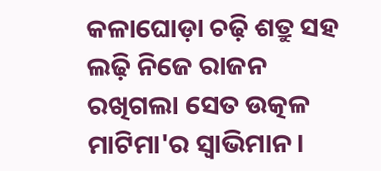କଳାଘୋଡ଼ା ଚଢ଼ି ଶତ୍ରୁ ସହ ଲଢ଼ି ନିଜେ ରାଜନ
ରଖିଗଲା ସେତ ଉତ୍କଳ ମାଟିମା'ର ସ୍ୱାଭିମାନ।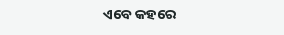ଏବେ କହରେ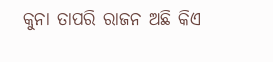କୁନା ତାପରି ରାଜନ ଅଛି କିଏ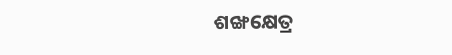ଶଙ୍ଖକ୍ଷେତ୍ର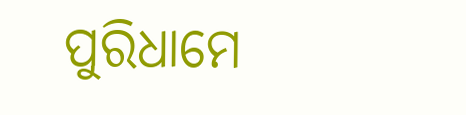ପୁରିଧାମେ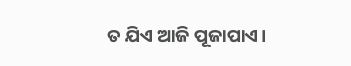ତ ଯିଏ ଆଜି ପୂଜାପାଏ।